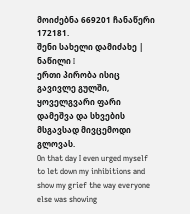მოიძებნა 669201 ჩანაწერი
172181.
შენი სახელი დამიძახე | ნაწილი I
ერთი პირობა ისიც გავივლე გულში, ყოველგვარი ფარი დამეშვა და სხვების მსგავსად მივცემოდი გლოვას.
On that day I even urged myself to let down my inhibitions and show my grief the way everyone else was showing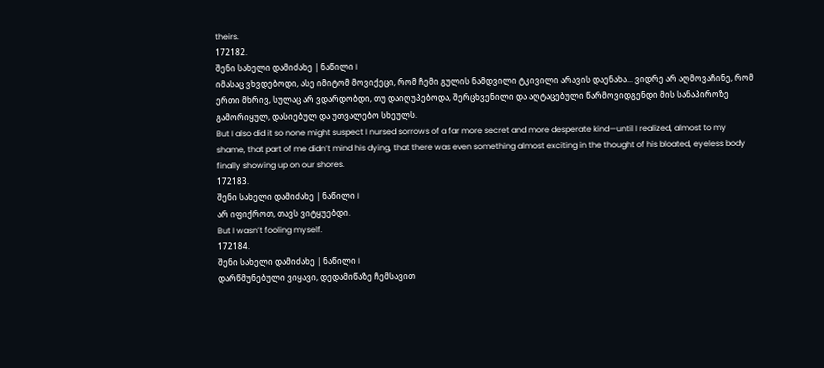theirs.
172182.
შენი სახელი დამიძახე | ნაწილი I
იმასაც ვხვდებოდი, ასე იმიტომ მოვიქეცი, რომ ჩემი გულის ნამდვილი ტკივილი არავის დაენახა... ვიდრე არ აღმოვაჩინე, რომ ერთი მხრივ, სულაც არ ვდარდობდი, თუ დაიღუპებოდა, შერცხვენილი და აღტაცებული წარმოვიდგენდი მის სანაპიროზე გამორიყულ, დასიებულ და უთვალებო სხეულს.
But I also did it so none might suspect I nursed sorrows of a far more secret and more desperate kind—until I realized, almost to my shame, that part of me didn’t mind his dying, that there was even something almost exciting in the thought of his bloated, eyeless body finally showing up on our shores.
172183.
შენი სახელი დამიძახე | ნაწილი I
არ იფიქროთ, თავს ვიტყუებდი.
But I wasn’t fooling myself.
172184.
შენი სახელი დამიძახე | ნაწილი I
დარწმუნებული ვიყავი, დედამიწაზე ჩემსავით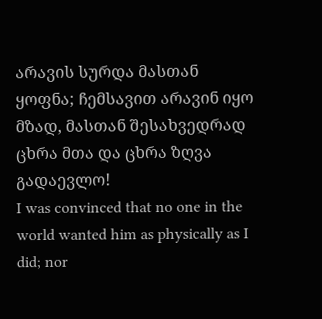არავის სურდა მასთან ყოფნა; ჩემსავით არავინ იყო მზად, მასთან შესახვედრად ცხრა მთა და ცხრა ზღვა გადაევლო!
I was convinced that no one in the world wanted him as physically as I did; nor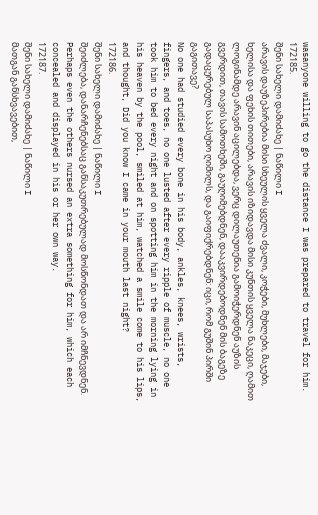wasanyone willing to go the distance I was prepared to travel for him.
172185.
შენი სახელი დამიძახე | ნაწილი I
არავის დაუზეპირებია მისი სხეულის ყველა ძვალი, კოჭები, მუხლები, მაჯები, ხელისა და ფეხის თითები, არავის იზიდავდა მისი კუნთის ყველა ნაკეცი, ღამით ლოგინამდე არავინ აცილებდა, ვერც დილაუთენია გამოიჭერდნენ აუზის გვერდით, თავის სამოთხეში, გაუღიმებდნენ, დააკვირდებოდნენ მის ბაგეზე გადაცურებულ საპასუხო ღიმილს, და გაიფიქრებდნენ: იცი, რომ გუშინ პირში გაგითავე?
No one had studied every bone in his body, ankles, knees, wrists, fingers, and toes, no one lusted after every ripple of muscle, no one took him to bed every night and on spotting him in the morning lying in his heaven by the pool, smiled at him, watched a smile come to his lips, and thought, Did you know I came in your mouth last night?
172186.
შენი სახელი დამიძახე | ნაწილი I
შეიძლება, დანარჩენებსაც განსაკუთრებულად მოსწონდათ და არ იმჩნევდნენ.
Perhaps even the others nursed an extra something for him, which each concealed and displayed in his or her own way.
172187.
შენი სახელი დამიძახე | ნაწილი I
მათგან განსხვავებით,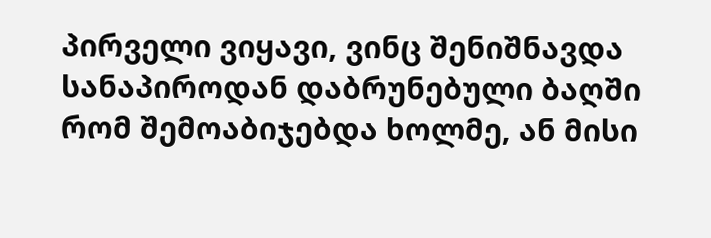პირველი ვიყავი, ვინც შენიშნავდა სანაპიროდან დაბრუნებული ბაღში რომ შემოაბიჯებდა ხოლმე, ან მისი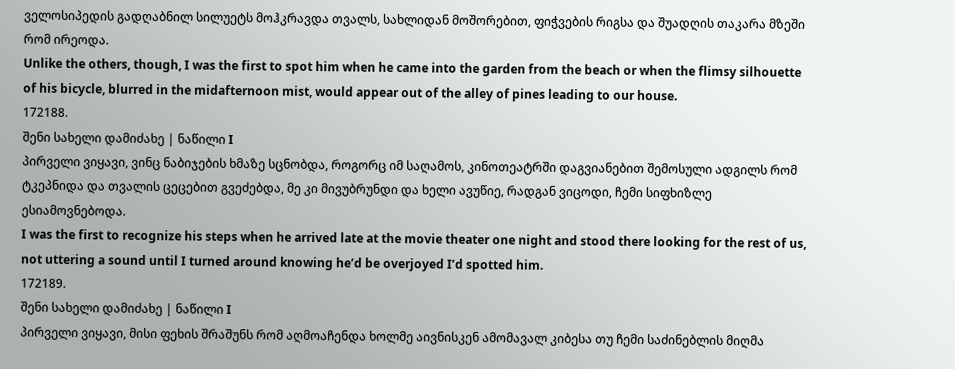ველოსიპედის გადღაბნილ სილუეტს მოჰკრავდა თვალს, სახლიდან მოშორებით, ფიჭვების რიგსა და შუადღის თაკარა მზეში რომ ირეოდა.
Unlike the others, though, I was the first to spot him when he came into the garden from the beach or when the flimsy silhouette of his bicycle, blurred in the midafternoon mist, would appear out of the alley of pines leading to our house.
172188.
შენი სახელი დამიძახე | ნაწილი I
პირველი ვიყავი, ვინც ნაბიჯების ხმაზე სცნობდა, როგორც იმ საღამოს, კინოთეატრში დაგვიანებით შემოსული ადგილს რომ ტკეპნიდა და თვალის ცეცებით გვეძებდა, მე კი მივუბრუნდი და ხელი ავუწიე, რადგან ვიცოდი, ჩემი სიფხიზლე ესიამოვნებოდა.
I was the first to recognize his steps when he arrived late at the movie theater one night and stood there looking for the rest of us, not uttering a sound until I turned around knowing he’d be overjoyed I’d spotted him.
172189.
შენი სახელი დამიძახე | ნაწილი I
პირველი ვიყავი, მისი ფეხის შრაშუნს რომ აღმოაჩენდა ხოლმე აივნისკენ ამომავალ კიბესა თუ ჩემი საძინებლის მიღმა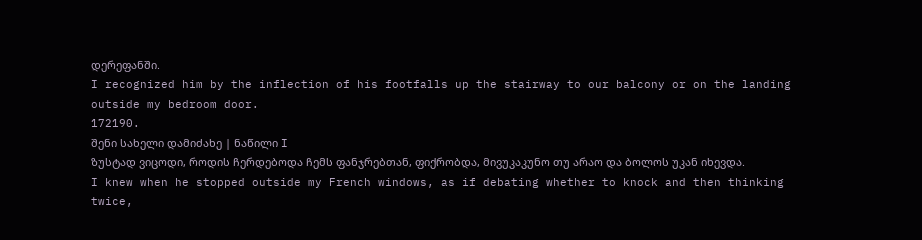დერეფანში.
I recognized him by the inflection of his footfalls up the stairway to our balcony or on the landing outside my bedroom door.
172190.
შენი სახელი დამიძახე | ნაწილი I
ზუსტად ვიცოდი, როდის ჩერდებოდა ჩემს ფანჯრებთან, ფიქრობდა, მივუკაკუნო თუ არაო და ბოლოს უკან იხევდა.
I knew when he stopped outside my French windows, as if debating whether to knock and then thinking twice,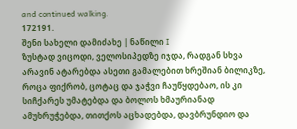and continued walking.
172191.
შენი სახელი დამიძახე | ნაწილი I
ზუსტად ვიცოდი, ველოსიპედზე იჯდა, რადგან სხვა არავინ ატარებდა ასეთი გამალებით ხრეშიან ბილიკზე, როცა ფიქრობ, ცოტაც და ჯაჭვი ჩაუწყდებაო, ის კი სიჩქარეს უმატებდა და ბოლოს ხმაურიანად ამუხრუჭებდა, თითქოს აცხადებდა, დავბრუნდიო და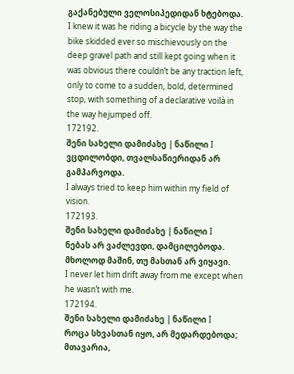გაქანებული ველოსიპედიდან ხტებოდა.
I knew it was he riding a bicycle by the way the bike skidded ever so mischievously on the deep gravel path and still kept going when it was obvious there couldn’t be any traction left, only to come to a sudden, bold, determined stop, with something of a declarative voilà in the way hejumped off.
172192.
შენი სახელი დამიძახე | ნაწილი I
ვცდილობდი, თვალსაწიერიდან არ გამპარვოდა.
I always tried to keep him within my field of vision.
172193.
შენი სახელი დამიძახე | ნაწილი I
ნებას არ ვაძლევდი, დამცილებოდა. მხოლოდ მაშინ, თუ მასთან არ ვიყავი.
I never let him drift away from me except when he wasn’t with me.
172194.
შენი სახელი დამიძახე | ნაწილი I
როცა სხვასთან იყო, არ მედარდებოდა; მთავარია,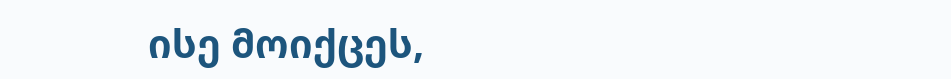ისე მოიქცეს,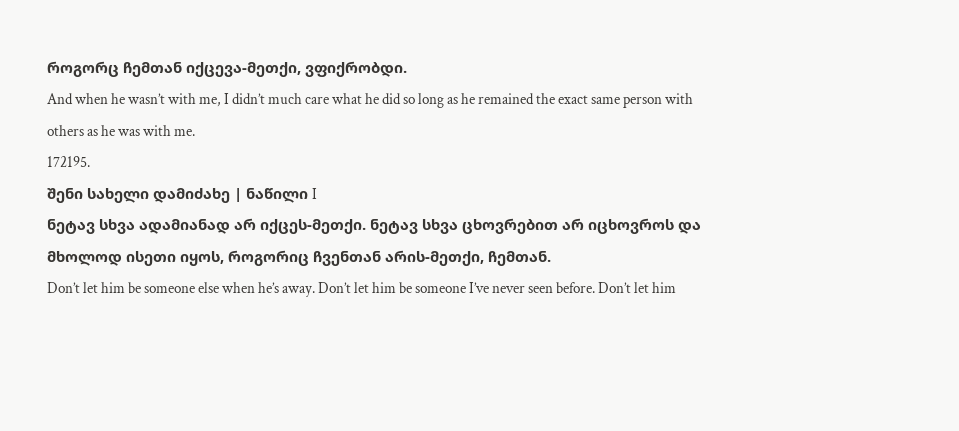როგორც ჩემთან იქცევა-მეთქი, ვფიქრობდი.
And when he wasn’t with me, I didn’t much care what he did so long as he remained the exact same person with others as he was with me.
172195.
შენი სახელი დამიძახე | ნაწილი I
ნეტავ სხვა ადამიანად არ იქცეს-მეთქი. ნეტავ სხვა ცხოვრებით არ იცხოვროს და მხოლოდ ისეთი იყოს, როგორიც ჩვენთან არის-მეთქი, ჩემთან.
Don’t let him be someone else when he’s away. Don’t let him be someone I’ve never seen before. Don’t let him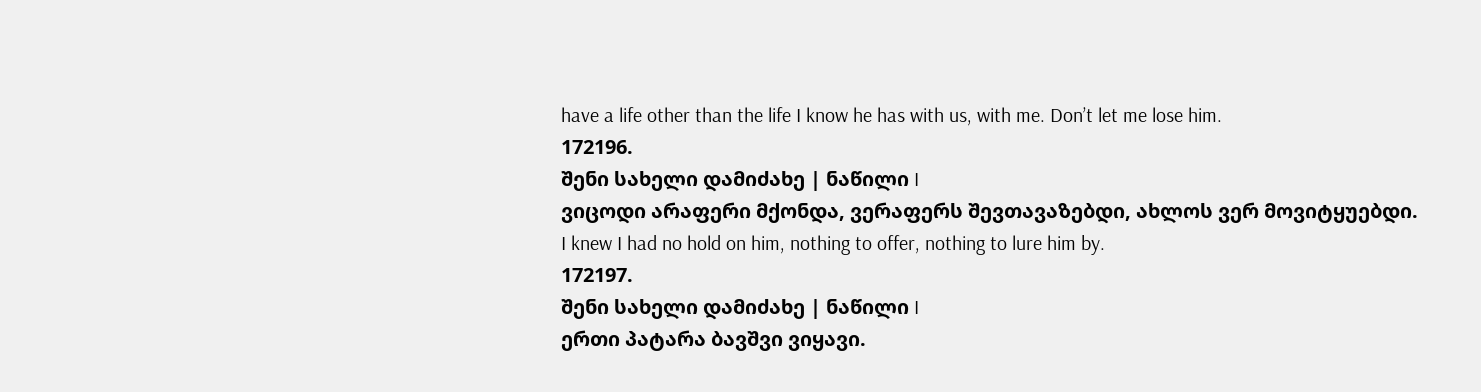have a life other than the life I know he has with us, with me. Don’t let me lose him.
172196.
შენი სახელი დამიძახე | ნაწილი I
ვიცოდი არაფერი მქონდა, ვერაფერს შევთავაზებდი, ახლოს ვერ მოვიტყუებდი.
I knew I had no hold on him, nothing to offer, nothing to lure him by.
172197.
შენი სახელი დამიძახე | ნაწილი I
ერთი პატარა ბავშვი ვიყავი.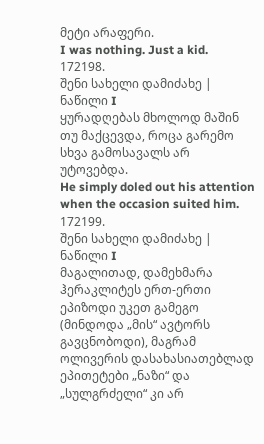მეტი არაფერი.
I was nothing. Just a kid.
172198.
შენი სახელი დამიძახე | ნაწილი I
ყურადღებას მხოლოდ მაშინ თუ მაქცევდა, როცა გარემო სხვა გამოსავალს არ უტოვებდა.
He simply doled out his attention when the occasion suited him.
172199.
შენი სახელი დამიძახე | ნაწილი I
მაგალითად, დამეხმარა ჰერაკლიტეს ერთ-ერთი ეპიზოდი უკეთ გამეგო (მინდოდა „მის“ ავტორს გავცნობოდი), მაგრამ ოლივერის დასახასიათებლად ეპითეტები „ნაზი“ და „სულგრძელი“ კი არ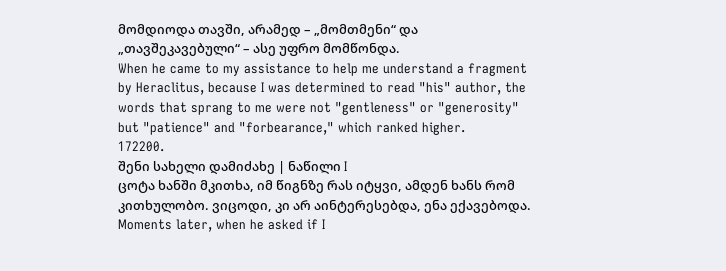მომდიოდა თავში, არამედ – „მომთმენი“ და „თავშეკავებული“ – ასე უფრო მომწონდა.
When he came to my assistance to help me understand a fragment by Heraclitus, because I was determined to read "his" author, the words that sprang to me were not "gentleness" or "generosity" but "patience" and "forbearance," which ranked higher.
172200.
შენი სახელი დამიძახე | ნაწილი I
ცოტა ხანში მკითხა, იმ წიგნზე რას იტყვი, ამდენ ხანს რომ კითხულობო. ვიცოდი, კი არ აინტერესებდა, ენა ექავებოდა.
Moments later, when he asked if I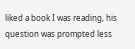liked a book I was reading, his question was prompted less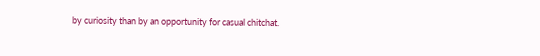by curiosity than by an opportunity for casual chitchat.